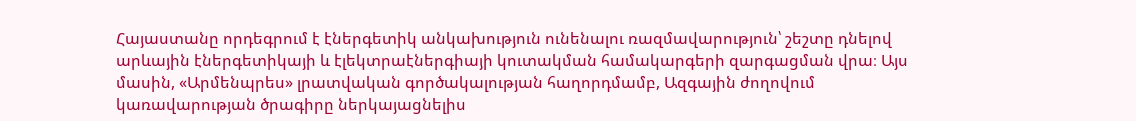Հայաստանը որդեգրում է էներգետիկ անկախություն ունենալու ռազմավարություն՝ շեշտը դնելով արևային էներգետիկայի և էլեկտրաէներգիայի կուտակման համակարգերի զարգացման վրա։ Այս մասին, «Արմենպրես» լրատվական գործակալության հաղորդմամբ, Ազգային ժողովում կառավարության ծրագիրը ներկայացնելիս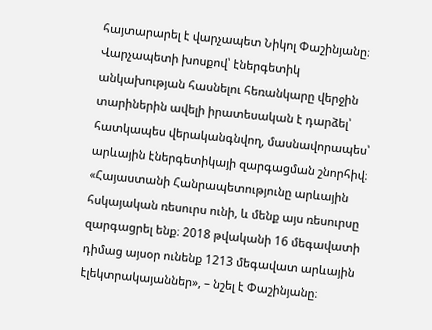հայտարարել է վարչապետ Նիկոլ Փաշինյանը։
Վարչապետի խոսքով՝ էներգետիկ անկախության հասնելու հեռանկարը վերջին տարիներին ավելի իրատեսական է դարձել՝ հատկապես վերականգնվող, մասնավորապես՝ արևային էներգետիկայի զարգացման շնորհիվ։ «Հայաստանի Հանրապետությունը արևային հսկայական ռեսուրս ունի, և մենք այս ռեսուրսը զարգացրել ենք։ 2018 թվականի 16 մեգավատի դիմաց այսօր ունենք 1213 մեգավատ արևային էլեկտրակայաններ», – նշել է Փաշինյանը։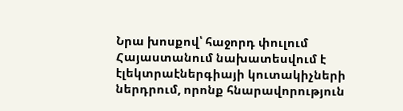Նրա խոսքով՝ հաջորդ փուլում Հայաստանում նախատեսվում է էլեկտրաէներգիայի կուտակիչների ներդրում, որոնք հնարավորություն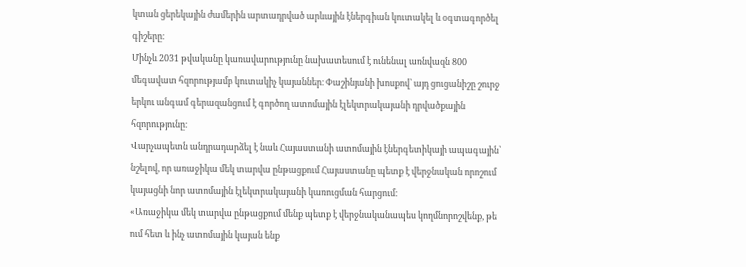կտան ցերեկային ժամերին արտադրված արևային էներգիան կուտակել և օգտագործել գիշերը։
Մինչև 2031 թվականը կառավարությունը նախատեսում է ունենալ առնվազն 800 մեգավատ հզորությամբ կուտակիչ կայաններ։ Փաշինյանի խոսքով՝ այդ ցուցանիշը շուրջ երկու անգամ գերազանցում է գործող ատոմային էլեկտրակայանի դրվածքային հզորությունը։
Վարչապետն անդրադարձել է նաև Հայաստանի ատոմային էներգետիկայի ապագային՝ նշելով, որ առաջիկա մեկ տարվա ընթացքում Հայաստանը պետք է վերջնական որոշում կայացնի նոր ատոմային էլեկտրակայանի կառուցման հարցում։
«Առաջիկա մեկ տարվա ընթացքում մենք պետք է վերջնականապես կողմնորոշվենք, թե ում հետ և ինչ ատոմային կայան ենք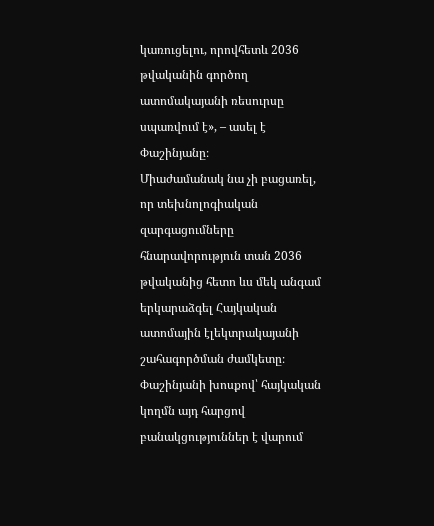կառուցելու, որովհետև 2036 թվականին գործող ատոմակայանի ռեսուրսը սպառվում է», – ասել է Փաշինյանը։
Միաժամանակ նա չի բացառել, որ տեխնոլոգիական զարգացումները հնարավորություն տան 2036 թվականից հետո ևս մեկ անգամ երկարաձգել Հայկական ատոմային էլեկտրակայանի շահագործման ժամկետը։
Փաշինյանի խոսքով՝ հայկական կողմն այդ հարցով բանակցություններ է վարում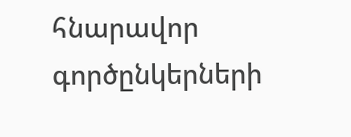հնարավոր գործընկերների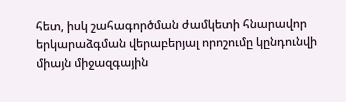հետ, իսկ շահագործման ժամկետի հնարավոր երկարաձգման վերաբերյալ որոշումը կընդունվի միայն միջազգային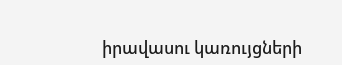իրավասու կառույցների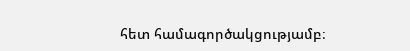հետ համագործակցությամբ։